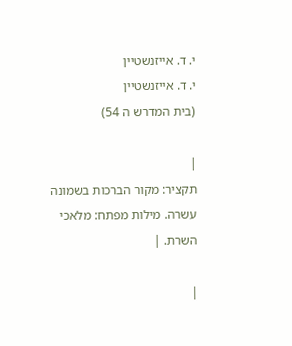י. ד. אייזנשטיין
י. ד. אייזנשטיין
(בית המדרש ה 54)

|
תקציר: מקור הברכות בשמונה עשרה. מילות מפתח: מלאכי השרת. |

|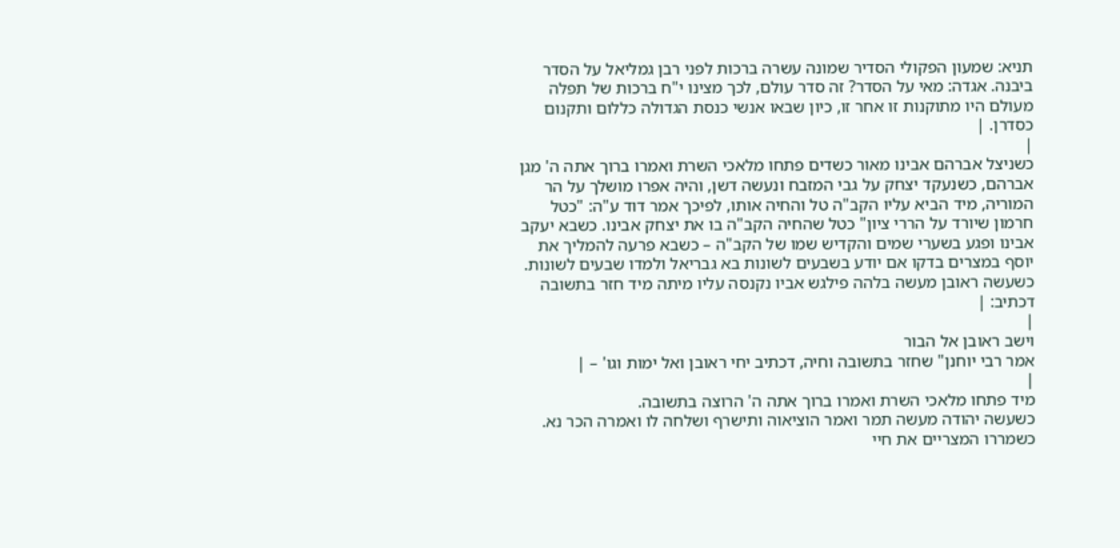תניא: שמעון הפקולי הסדיר שמונה עשרה ברכות לפני רבן גמליאל על הסדר ביבנה. אגדה: מאי על הסדר? זה סדר עולם, לכך מצינו י"ח ברכות של תפלה מעולם היו מתוקנות זו אחר זו, כיון שבאו אנשי כנסת הגדולה כללום ותקנום כסדרן. |
|
כשניצל אברהם אבינו מאור כשדים פתחו מלאכי השרת ואמרו ברוך אתה ה' מגן אברהם, כשנעקד יצחק על גבי המזבח ונעשה דשן, והיה אפרו מושלך על הר המוריה, מיד הביא עליו הקב"ה טל והחיה אותו, לפיכך אמר דוד ע"ה: "כטל חרמון שיורד על הררי ציון" כטל שהחיה הקב"ה בו את יצחק אבינו. כשבא יעקב אבינו ופגע בשערי שמים והקדיש שמו של הקב"ה – כשבא פרעה להמליך את יוסף במצרים בדקו אם יודע בשבעים לשונות בא גבריאל ולמדו שבעים לשונות. כשעשה ראובן מעשה בלהה פילגש אביו נקנסה עליו מיתה מיד חזר בתשובה דכתיב: |
|
וישב ראובן אל הבור
אמר רבי יוחנן" שחזר בתשובה וחיה, דכתיב יחי ראובן ואל ימות וגו' – |
|
מיד פתחו מלאכי השרת ואמרו ברוך אתה ה' הרוצה בתשובה.
כשעשה יהודה מעשה תמר ואמר הוציאוה ותישרף ושלחה לו ואמרה הכר נא. כשמררו המצריים את חיי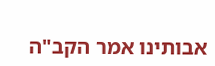אבותינו אמר הקב"ה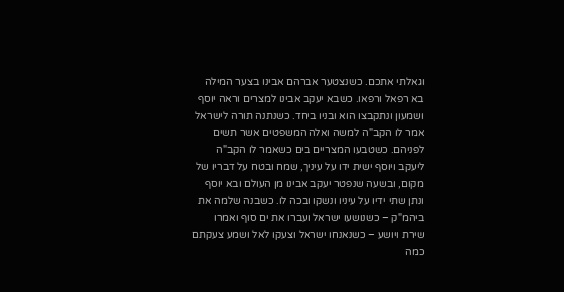וגאלתי אתכם. כשנצטער אברהם אבינו בצער המילה בא רפאל ורפאו. כשבא יעקב אבינו למצרים וראה יוסף ושמעון ונתקבצו הוא ובניו ביחד. כשנתנה תורה לישראל אמר לו הקב"ה למשה ואלה המשפטים אשר תשים לפניהם. כשטבעו המצריים בים כשאמר לו הקב"ה ליעקב ויוסף ישית ידו על עיניך, שמח ובטח על דבריו של מקום, ובשעה שנפטר יעקב אבינו מן העולם ובא יוסף ונתן שתי ידיו על עיניו ונשקו ובכה לו. כשבנה שלמה את ביהמ"ק – כשנושעו ישראל ועברו את ים סוף ואמרו שירת ויושע – כשנאנחו ישראל וצעקו לאל ושמע צעקתם כמה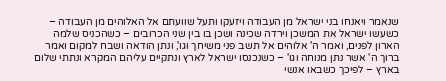שנאמר ויאנחו בני ישראל מן העבודה ויזעקו ותעל שוועתם אל האלוהים מן העבודה – כשעשו ישראל את המשכן וירדה שכינה ושכן בו בין שני הכרובים – כשהכניס שלמה הארון לפנים, ואמר ה' אלוהים אל תשב פני משיחך וגו', ונתן הודאה ושבח למקום ואמר ברוך ה' אשר נתן מנוחה וגו' – כשנכנסו ישראל לארץ ונתקיים עליהם המקרא ונתתי שלום בארץ – לפיכך כשבאו אנשי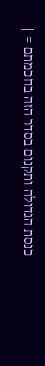כנסת הגדולה ותקנום בסדר הזה בחכמתם = |